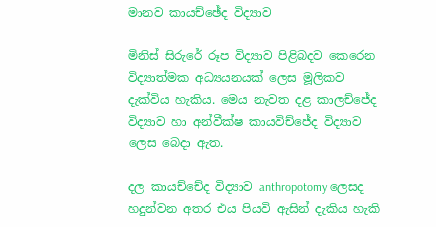මානව කායච්ඡේද විද්‍යාව

මිනිස් සිරුරේ රූප විද්‍යාව පිළිබදව කෙරෙන විද්‍යාත්මක අධ්‍යයනයක් ලෙස මූලිකව දැක්විය හැකිය. මෙය නැවත දළ කාලච්ජේද විද්‍යාව හා අන්වීක්ෂ කායවිච්ජේද විද්‍යාව ලෙස බෙදා ඇත.

දල කායච්චේද විද්‍යාව anthropotomy ලෙසද හදුන්වන අතර එය පියවි ඇසින් දැකිය හැකි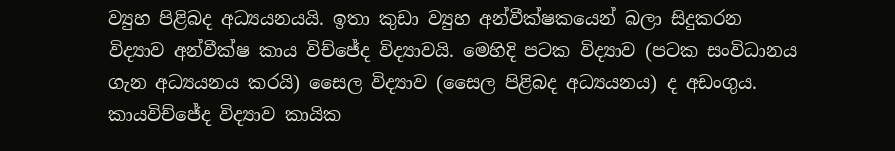ව්‍යුහ පිළිබද අධ්‍යයනයයි. ඉතා කුඩා ව්‍යුහ අන්වීක්ෂකයෙන් බලා සිදුකරන විද්‍යාව අන්වීක්ෂ කාය විච්ජේද විද්‍යාවයි. මෙහිදි පටක විද්‍යාව (පටක සංවිධානය ගැන අධ්‍යයනය කරයි) සෛල විද්‍යාව (සෛල පිළිබද අධ්‍යයනය) ද අඩංගුය. කායවිච්ජේද විද්‍යාව කායික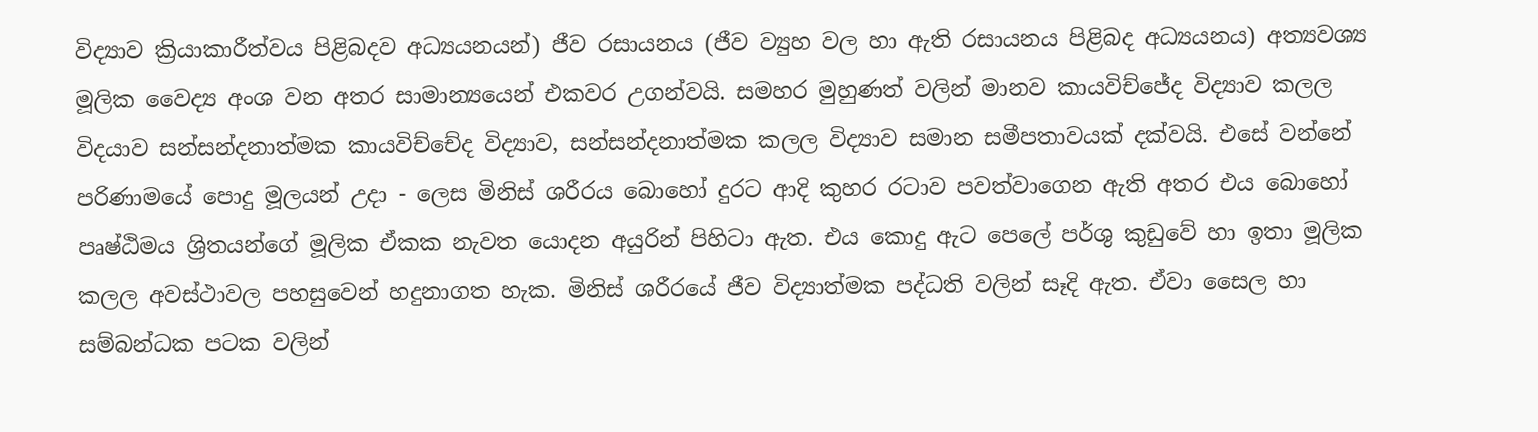විද්‍යාව ක්‍රියාකාරීත්වය පිළිබදව අධ්‍යයනයන්) ජීව රසායනය (ජීව ව්‍යුහ වල හා ඇති රසායනය පිළිබද අධ්‍යයනය) අත්‍යවශ්‍ය මූලික වෛද්‍ය අංශ වන අතර සාමාන්‍යයෙන් එකවර උගන්වයි. සමහර මුහුණත් වලින් මානව කායවිච්ජේද විද්‍යාව කලල විදයාව සන්සන්දනාත්මක කායවිච්චේද විද්‍යාව, සන්සන්දනාත්මක කලල විද්‍යාව සමාන සමීපතාවයක් දක්වයි. එසේ වන්නේ පරිණාමයේ පොදු මූලයන් උදා - ලෙස මිනිස් ශරීරය බොහෝ දුරට ආදි කුහර රටාව පවත්වාගෙන ඇති අතර එය බොහෝ පෘෂ්ඨිමය ශ්‍රිතයන්ගේ මූලික ඒකක නැවත යොදන අයුරින් පිහිටා ඇත. එය කොදු ඇට පෙලේ පර්ශු කුඩුවේ හා ඉතා මූලික කලල අවස්ථාවල පහසුවෙන් හදුනාගත හැක. මිනිස් ශරීරයේ ජීව විද්‍යාත්මක පද්ධති වලින් සෑදි ඇත. ඒවා සෛල හා සම්බන්ධක පටක වලින්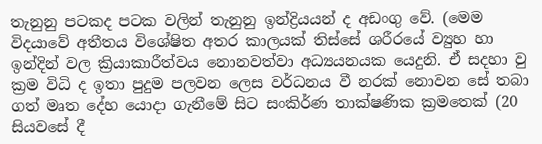තැනුනු පටකද පටක වලින් තැනුනු ඉන්ද්‍රියයන් ද අඩංගු වේ. (මෙම විදයාවේ අතීතය විශේෂිත අතර කාලයක් තිස්සේ ශරීරයේ ව්‍යුහ හා ඉන්දින් වල ක්‍රියාකාරීත්වය නෙ‍ානවත්වා අධ්‍යයනයක යෙදුනි. ඒ සදහා වු ක්‍රම විධි ද ඉතා පුදුම පලවන ලෙස වර්ධනය වී නරක් නොවන සේ තබා ගත් මෘත දේහ යොදා ගැනීමේ සිට සංකිර්ණ තාක්ෂණික ක්‍රමතෙක් (20 සියවසේ දී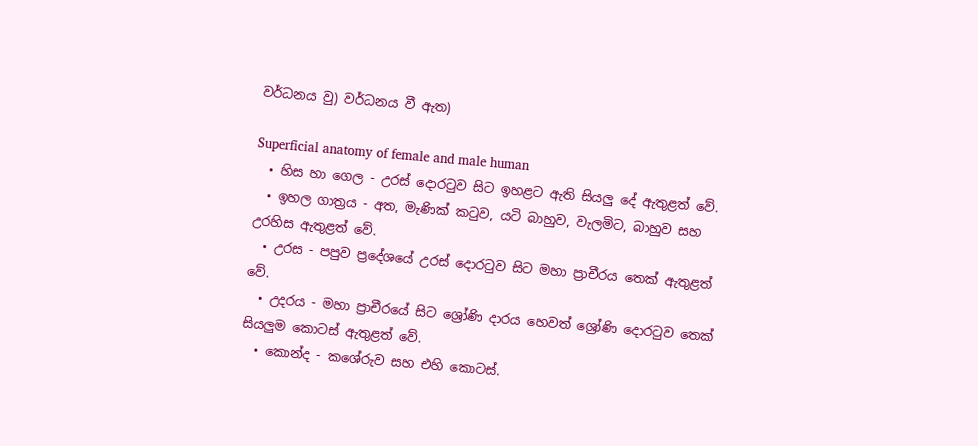වර්ධනය වු) වර්ධනය වී ඇත)

Superficial anatomy of female and male human
  • හිස හා ගෙල - උරස් දොරටුව සිට ඉහළට ඇති සියලු දේ ඇතුළත් වේ.
  • ඉහල ගාත්‍රය - අත, මැණික් කටුව, යටි බාහුව, වැලමිට, බාහුව සහ උරහිස ඇතුළත් වේ.
  • උරස - පපුව ප්‍රදේශයේ උරස් දොරටුව සිට මහා ප්‍රාචීරය තෙක් ඇතුළත් වේ.
  • උදරය - මහා ප්‍රාචීරයේ සිට ශ්‍රෝණි දාරය හෙවත් ශ්‍රෝණි දොරටුව තෙක් සියලුම කොටස් ඇතුළත් වේ.
  • කොන්ද - කශේරුව සහ එහි කොටස්.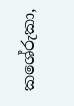කශේරුකා,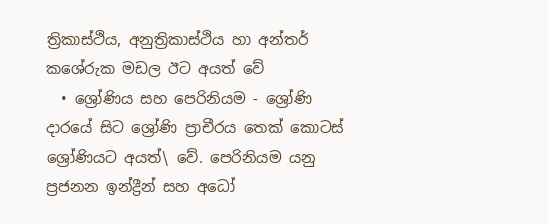ත්‍රිකාස්ථිය, අනුත්‍රිකාස්ථිය හා අන්තර් කශේරුක මඩල ඊට අයත් වේ
  • ශ්‍රෝණිය සහ පෙරිනියම - ශ්‍රෝණි දාරයේ සිට ශ්‍රෝණි ප්‍රාචීරය තෙක් කොටස් ශ්‍රෝණියට අයත්\ වේ. පෙරිනියම යනු ප්‍රජනන ඉන්ද්‍රීන් සහ අධෝ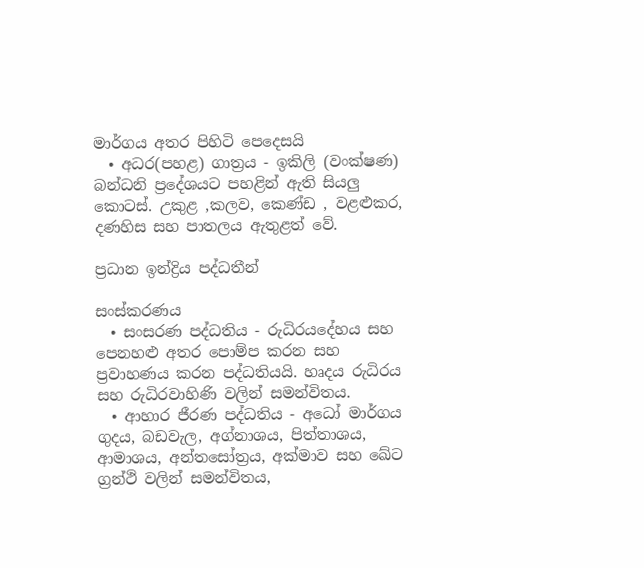මාර්ගය අතර පිහිටි පෙදෙසයි
  • අධර(පහළ) ගාත්‍රය - ඉකිලි (වංක්ෂණ) බන්ධනි ප්‍රදේශයට පහළින් ඇති සියලු කොටස්. උකුළ ,කලව, කෙණ්ඩ , වළළුකර, දණහිස සහ පාතලය ඇතුළත් වේ.

ප්‍රධාන ඉන්ද්‍රිය පද්ධතීන්

සංස්කරණය
  • සංසරණ පද්ධතිය - රුධිරයදේහය සහ පෙනහළු අතර පොම්ප කරන සහ ප්‍රවාහණය කරන පද්ධතියයි. හෘදය රුධිරය සහ රුධිරවාහිණි වලින් සමන්විතය.
  • ආහාර ජීරණ පද්ධතිය - අධෝ මාර්ගය ගුදය, බඩවැල, අග්නාශය, පිත්තාශය, ආමාශය, අන්තසෝත්‍රය, අක්මාව සහ ඛේට ග්‍රන්ථි වලින් සමන්විතය,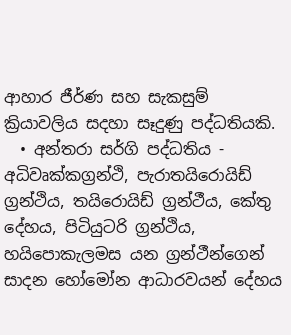ආහාර ජීර්ණ සහ සැකසුම් ක්‍රියාවලිය සදහා සෑදුණු පද්ධතියකි.
  • අන්තරා සර්ගි පද්ධතිය - අධිවෘක්කග්‍රන්ථි, පැරාතයිරොයිඩ් ග්‍රන්ථිය, තයිරොයිඩ් ග්‍රන්ථීය, කේතු දේහය, පිටියුටරි ග්‍රන්ථිය, හයිපොකැලමස යන ග්‍රන්ථීන්ගෙන් සාදන හෝමෝන ආධාරවයන් දේහය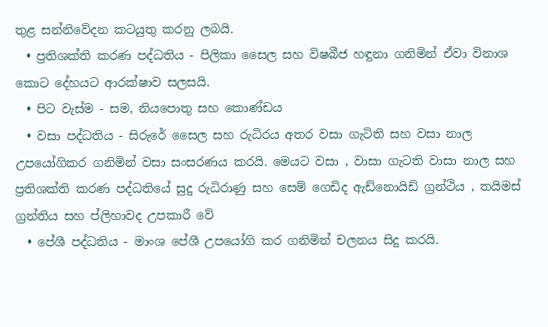තුළ සන්නිවේදන කටයුතු කරනු ලබයි.
  • ප්‍රතිශක්ති කරණ පද්ධතිය - පිලිකා සෛල සහ විෂබීජ හඳුනා ගනිමින් ඒවා විනාශ කොට දේහයට ආරක්ෂාව සලසයි.
  • පිට වැස්ම - සම, නියපොතු සහ කොණ්ඩය
  • වසා පද්ධතිය - සිරුරේ සෛල සහ රුධිරය අතර වසා ගැටිති සහ වසා නාල උපයෝගිකර ගනිමින් වසා සංසරණය කරයි. මෙයට වසා , වාසා ගැටති වාසා නාල සහ ප්‍රතිශක්ති කරණ පද්ධතියේ සුදු රුධිරාණු සහ සෙම් ගෙඩිද ඇඩ්නොයිඩ් ග්‍රන්ථිය , තයිමස් ග්‍රන්තිය සහ ප්ලිහාවද උපකාරී වේ
  • පේශී පද්ධතිය - මාංශ පේශී උපයෝගි කර ගනිමින් චලනය සිදු කරයි.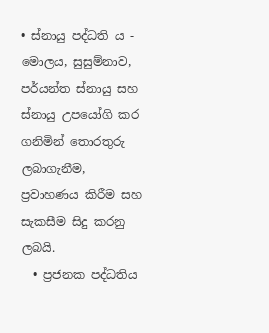• ස්නායු පද්ධති ය - මොලය, සුසුම්නාව, පර්යන්ත ස්නායු සහ ස්නායු උපයෝගි කර ගනිමින් තොරතුරු ලබාගැනීම, ප්‍රවාහණය කිරීම සහ සැකසීම සිදු කරනු ලබයි.
  • ප්‍රජනක පද්ධතිය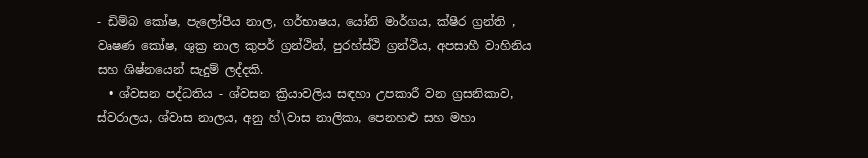- ඩිම්බ කෝෂ, පැලෝපීය නාල, ගර්භාෂය, යෝනි මාර්ගය, ක්ෂීර ග්‍රන්ති , වෘෂණ කෝෂ, ශුක්‍ර නාල කුපර් ග්‍රන්ථින්, පුරහ්ස්ථි ග්‍රන්ථිය, අපසාහී වාහිනිය සහ ශිෂ්නයෙන් සැදුම් ලද්දකි.
  • ශ්වසන පද්ධතිය - ශ්වසන ක්‍රියාවලිය සඳහා උපකාරී වන ග්‍රසනිකාව, ස්වරාලය, ශ්වාස නාලය, අනු හ්\වාස නාලිකා, පෙනහළු සහ මහා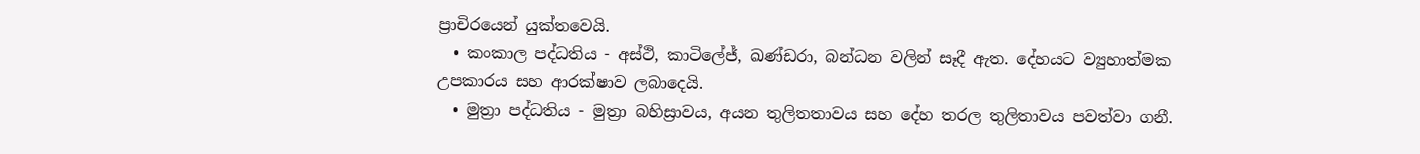ප්‍රාචිරයෙන් යුක්තවෙයි.
  • කංකාල පද්ධතිය - අස්ථි, කාටිලේජ්, ඛණ්ඩරා, බන්ධන වලින් සෑදී ඇත. දේහයට ව්‍යුහාත්මක උපකාරය සහ ආරක්ෂාව ලබාදෙයි.
  • මුත්‍රා පද්ධතිය - මුත්‍රා බහිස්‍රාවය, අයන තුලිතතාවය සහ දේහ තරල තුලිතාවය පවත්වා ගනී.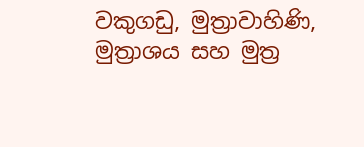වකුගඩු, මුත්‍රාවාහිණි, මුත්‍රාශය සහ මුත්‍ර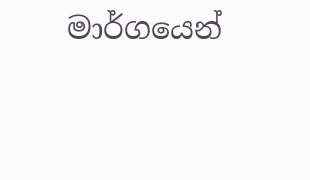මාර්ගයෙන්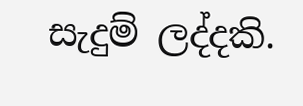සැදුම් ලද්දකි.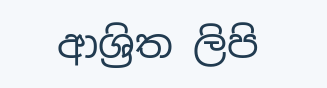ආශ්‍රිත ලිපි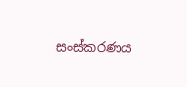සංස්කරණය